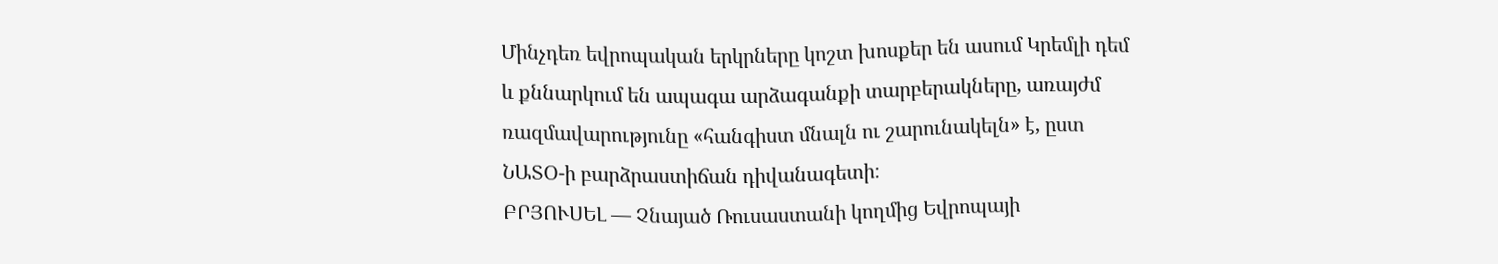Մինչդեռ եվրոպական երկրները կոշտ խոսքեր են ասում Կրեմլի դեմ և քննարկում են ապագա արձագանքի տարբերակները, առայժմ ռազմավարությունը «հանգիստ մնալն ու շարունակելն» է, ըստ ՆԱՏՕ-ի բարձրաստիճան դիվանագետի։
ԲՐՅՈՒՍԵԼ — Չնայած Ռուսաստանի կողմից Եվրոպայի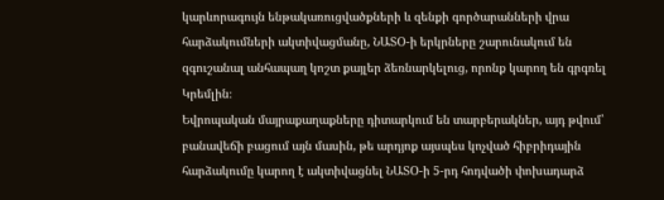կարևորագույն ենթակառուցվածքների և զենքի գործարանների վրա հարձակումների ակտիվացմանը, ՆԱՏՕ-ի երկրները շարունակում են զգուշանալ անհապաղ կոշտ քայլեր ձեռնարկելուց, որոնք կարող են գրգռել Կրեմլին։
Եվրոպական մայրաքաղաքները դիտարկում են տարբերակներ, այդ թվում՝ բանավեճի բացում այն մասին, թե արդյոք այսպես կոչված հիբրիդային հարձակումը կարող է ակտիվացնել ՆԱՏՕ-ի 5-րդ հոդվածի փոխադարձ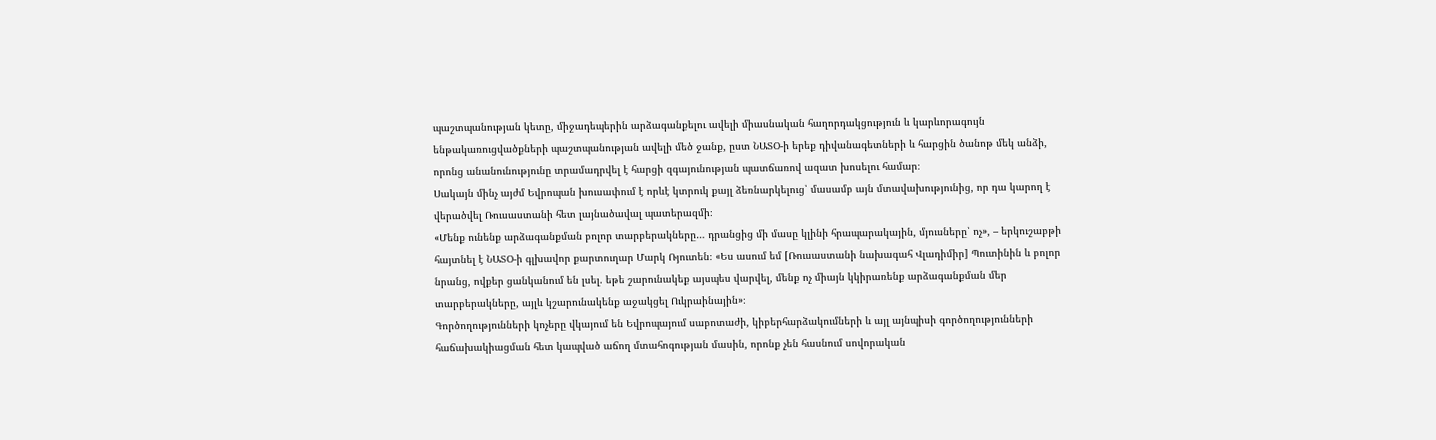պաշտպանության կետը, միջադեպերին արձագանքելու ավելի միասնական հաղորդակցություն և կարևորագույն ենթակառուցվածքների պաշտպանության ավելի մեծ ջանք, ըստ ՆԱՏՕ-ի երեք դիվանագետների և հարցին ծանոթ մեկ անձի, որոնց անանունությունը տրամադրվել է հարցի զգայունության պատճառով ազատ խոսելու համար։
Սակայն մինչ այժմ Եվրոպան խուսափում է որևէ կտրուկ քայլ ձեռնարկելուց՝ մասամբ այն մտավախությունից, որ դա կարող է վերածվել Ռուսաստանի հետ լայնածավալ պատերազմի։
«Մենք ունենք արձագանքման բոլոր տարբերակները… դրանցից մի մասը կլինի հրապարակային, մյուսները՝ ոչ», – երկուշաբթի հայտնել է ՆԱՏՕ-ի գլխավոր քարտուղար Մարկ Ռյուտեն։ «Ես ասում եմ [Ռուսաստանի նախագահ Վլադիմիր] Պուտինին և բոլոր նրանց, ովքեր ցանկանում են լսել. եթե շարունակեք այսպես վարվել, մենք ոչ միայն կկիրառենք արձագանքման մեր տարբերակները, այլև կշարունակենք աջակցել Ուկրաինային»։
Գործողությունների կոչերը վկայում են Եվրոպայում սաբոտաժի, կիբերհարձակումների և այլ այնպիսի գործողությունների հաճախակիացման հետ կապված աճող մտահոգության մասին, որոնք չեն հասնում սովորական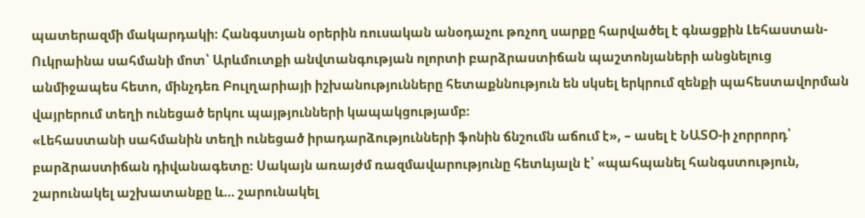պատերազմի մակարդակի։ Հանգստյան օրերին ռուսական անօդաչու թռչող սարքը հարվածել է գնացքին Լեհաստան-Ուկրաինա սահմանի մոտ՝ Արևմուտքի անվտանգության ոլորտի բարձրաստիճան պաշտոնյաների անցնելուց անմիջապես հետո, մինչդեռ Բուլղարիայի իշխանությունները հետաքննություն են սկսել երկրում զենքի պահեստավորման վայրերում տեղի ունեցած երկու պայթյունների կապակցությամբ։
«Լեհաստանի սահմանին տեղի ունեցած իրադարձությունների ֆոնին ճնշումն աճում է», – ասել է ՆԱՏՕ-ի չորրորդ՝ բարձրաստիճան դիվանագետը։ Սակայն առայժմ ռազմավարությունը հետևյալն է՝ «պահպանել հանգստություն, շարունակել աշխատանքը և… շարունակել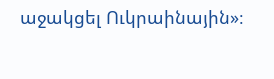աջակցել Ուկրաինային»։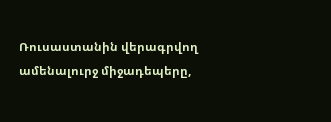Ռուսաստանին վերագրվող ամենալուրջ միջադեպերը,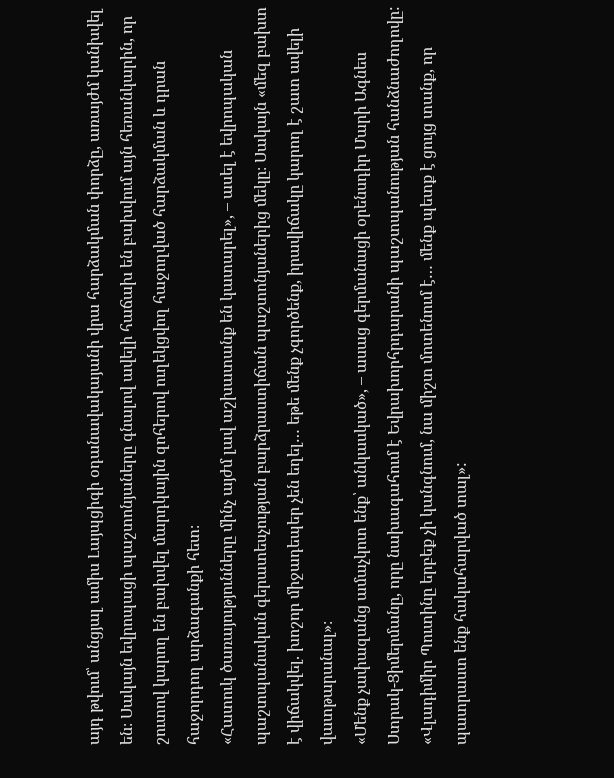այդ թվում՝ անցյալ ամիս Լայպցիգի օդանավակայանի վրա հարձակման փորձը, առայժմ կանխվել են։ Սակայն եվրոպացի պաշտոնյաները գնալով ավելի հաճախ են բախվում այն հեռանկարին, որ շուտով կարող են բախվել մարդկային զոհերով ուղեկցվող հաջողված հարձակման և դրան հաջորդող արձագանքի հետ։
«Հատուկ ծառայությունները մինչ այժմ լավ աշխատանք են կատարել», – ասել է եվրոպական պաշտպանական գերատեսչության բարձրաստիճան պաշտոնյաներից մեկը։ Սակայն «մեզ բախտ է վիճակվել. խոշոր միջադեպեր չեն եղել… եթե մենք չգործենք, իրավիճակը կարող է շատ ավելի վատթարանալ»։
«Մենք չափազանց ամաչկոտ ենք՝ անկասկած», – ասաց գերմանացի օրենսդիր Մարի Ագնես Ստրակ-Ցիմերմանը, որը նախագահում է Եվրախորհրդարանի պաշտպանության հանձնաժողովը: «Վլադիմիր Պուտինը երբեք չի կանգնում, նա միշտ մոտենում է… մենք պետք է ցույց տանք, որ պատրաստ ենք հակահարված տալ»: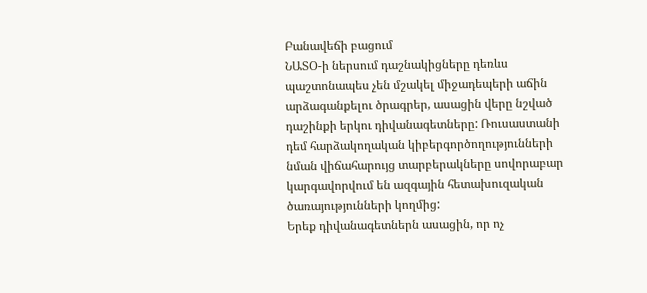Բանավեճի բացում
ՆԱՏՕ-ի ներսում դաշնակիցները դեռևս պաշտոնապես չեն մշակել միջադեպերի աճին արձագանքելու ծրագրեր, ասացին վերը նշված դաշինքի երկու դիվանագետները: Ռուսաստանի դեմ հարձակողական կիբերգործողությունների նման վիճահարույց տարբերակները սովորաբար կարգավորվում են ազգային հետախուզական ծառայությունների կողմից:
Երեք դիվանագետներն ասացին, որ ոչ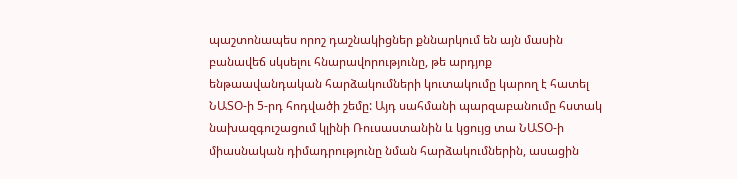պաշտոնապես որոշ դաշնակիցներ քննարկում են այն մասին բանավեճ սկսելու հնարավորությունը, թե արդյոք ենթաավանդական հարձակումների կուտակումը կարող է հատել ՆԱՏՕ-ի 5-րդ հոդվածի շեմը: Այդ սահմանի պարզաբանումը հստակ նախազգուշացում կլինի Ռուսաստանին և կցույց տա ՆԱՏՕ-ի միասնական դիմադրությունը նման հարձակումներին, ասացին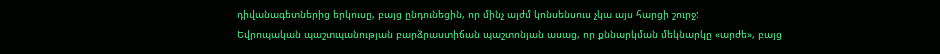դիվանագետներից երկուսը, բայց ընդունեցին, որ մինչ այժմ կոնսենսուս չկա այս հարցի շուրջ:
Եվրոպական պաշտպանության բարձրաստիճան պաշտոնյան ասաց, որ քննարկման մեկնարկը «արժե», բայց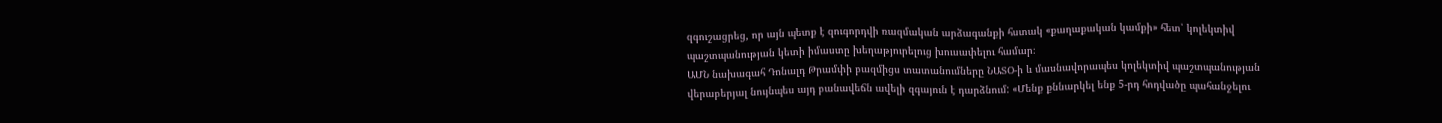զգուշացրեց, որ այն պետք է զուգորդվի ռազմական արձագանքի հստակ «քաղաքական կամքի» հետ՝ կոլեկտիվ պաշտպանության կետի իմաստը խեղաթյուրելուց խուսափելու համար։
ԱՄՆ նախագահ Դոնալդ Թրամփի բազմիցս տատանումները ՆԱՏՕ-ի և մասնավորապես կոլեկտիվ պաշտպանության վերաբերյալ նույնպես այդ բանավեճն ավելի զգայուն է դարձնում: «Մենք քննարկել ենք 5-րդ հոդվածը պահանջելու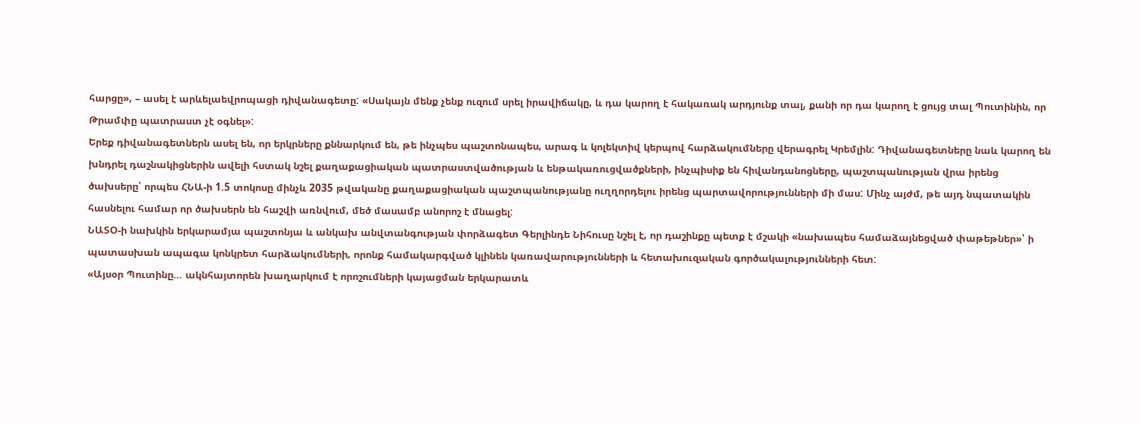հարցը», – ասել է արևելաեվրոպացի դիվանագետը: «Սակայն մենք չենք ուզում սրել իրավիճակը, և դա կարող է հակառակ արդյունք տալ, քանի որ դա կարող է ցույց տալ Պուտինին, որ Թրամփը պատրաստ չէ օգնել»:
Երեք դիվանագետներն ասել են, որ երկրները քննարկում են, թե ինչպես պաշտոնապես, արագ և կոլեկտիվ կերպով հարձակումները վերագրել Կրեմլին: Դիվանագետները նաև կարող են խնդրել դաշնակիցներին ավելի հստակ նշել քաղաքացիական պատրաստվածության և ենթակառուցվածքների, ինչպիսիք են հիվանդանոցները, պաշտպանության վրա իրենց ծախսերը՝ որպես ՀՆԱ-ի 1.5 տոկոսը մինչև 2035 թվականը քաղաքացիական պաշտպանությանը ուղղորդելու իրենց պարտավորությունների մի մաս: Մինչ այժմ, թե այդ նպատակին հասնելու համար որ ծախսերն են հաշվի առնվում, մեծ մասամբ անորոշ է մնացել:
ՆԱՏՕ-ի նախկին երկարամյա պաշտոնյա և անկախ անվտանգության փորձագետ Գերլինդե Նիհուսը նշել է, որ դաշինքը պետք է մշակի «նախապես համաձայնեցված փաթեթներ»՝ ի պատասխան ապագա կոնկրետ հարձակումների, որոնք համակարգված կլինեն կառավարությունների և հետախուզական գործակալությունների հետ:
«Այսօր Պուտինը… ակնհայտորեն խաղարկում է որոշումների կայացման երկարատև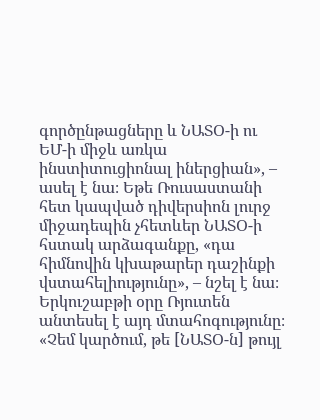գործընթացները և ՆԱՏՕ-ի ու ԵՄ-ի միջև առկա ինստիտուցիոնալ իներցիան», – ասել է նա։ Եթե Ռուսաստանի հետ կապված դիվերսիոն լուրջ միջադեպին չհետևեր ՆԱՏՕ-ի հստակ արձագանքը, «դա հիմնովին կխաթարեր դաշինքի վստահելիությունը», – նշել է նա։
Երկուշաբթի օրը Ռյուտեն անտեսել է այդ մտահոգությունը։ «Չեմ կարծում, թե [ՆԱՏՕ-ն] թույլ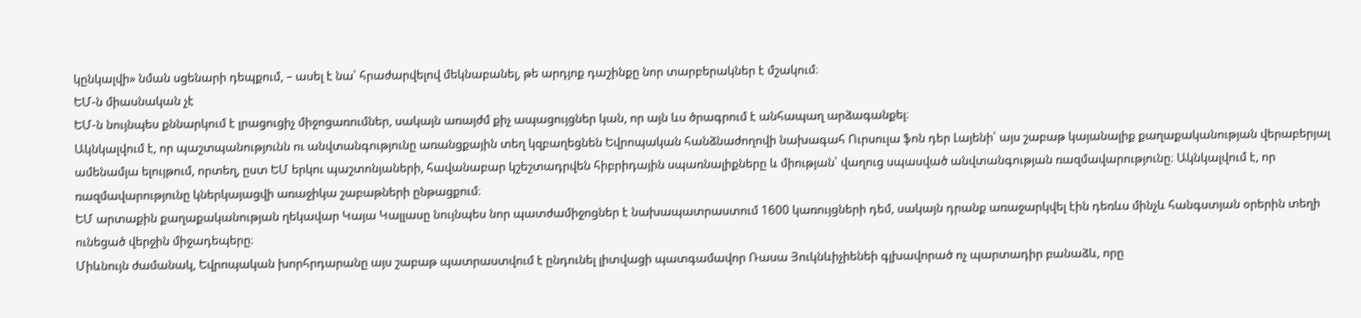կընկալվի» նման սցենարի դեպքում, – ասել է նա՝ հրաժարվելով մեկնաբանել, թե արդյոք դաշինքը նոր տարբերակներ է մշակում։
ԵՄ-ն միասնական չէ
ԵՄ-ն նույնպես քննարկում է լրացուցիչ միջոցառումներ, սակայն առայժմ քիչ ապացույցներ կան, որ այն ևս ծրագրում է անհապաղ արձագանքել։
Ակնկալվում է, որ պաշտպանությունն ու անվտանգությունը առանցքային տեղ կզբաղեցնեն Եվրոպական հանձնաժողովի նախագահ Ուրսուլա ֆոն դեր Լայենի՝ այս շաբաթ կայանալիք քաղաքականության վերաբերյալ ամենամյա ելույթում, որտեղ, ըստ ԵՄ երկու պաշտոնյաների, հավանաբար կշեշտադրվեն հիբրիդային սպառնալիքները և միության՝ վաղուց սպասված անվտանգության ռազմավարությունը։ Ակնկալվում է, որ ռազմավարությունը կներկայացվի առաջիկա շաբաթների ընթացքում։
ԵՄ արտաքին քաղաքականության ղեկավար Կայա Կալլասը նույնպես նոր պատժամիջոցներ է նախապատրաստում 1600 կառույցների դեմ, սակայն դրանք առաջարկվել էին դեռևս մինչև հանգստյան օրերին տեղի ունեցած վերջին միջադեպերը։
Միևնույն ժամանակ, Եվրոպական խորհրդարանը այս շաբաթ պատրաստվում է ընդունել լիտվացի պատգամավոր Ռասա Յուկնևիչիենեի գլխավորած ոչ պարտադիր բանաձև, որը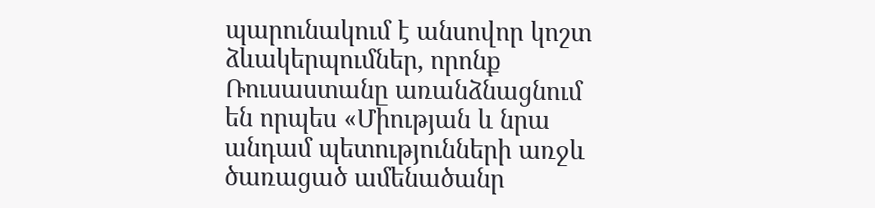պարունակում է անսովոր կոշտ ձևակերպումներ, որոնք Ռուսաստանը առանձնացնում են որպես «Միության և նրա անդամ պետությունների առջև ծառացած ամենածանր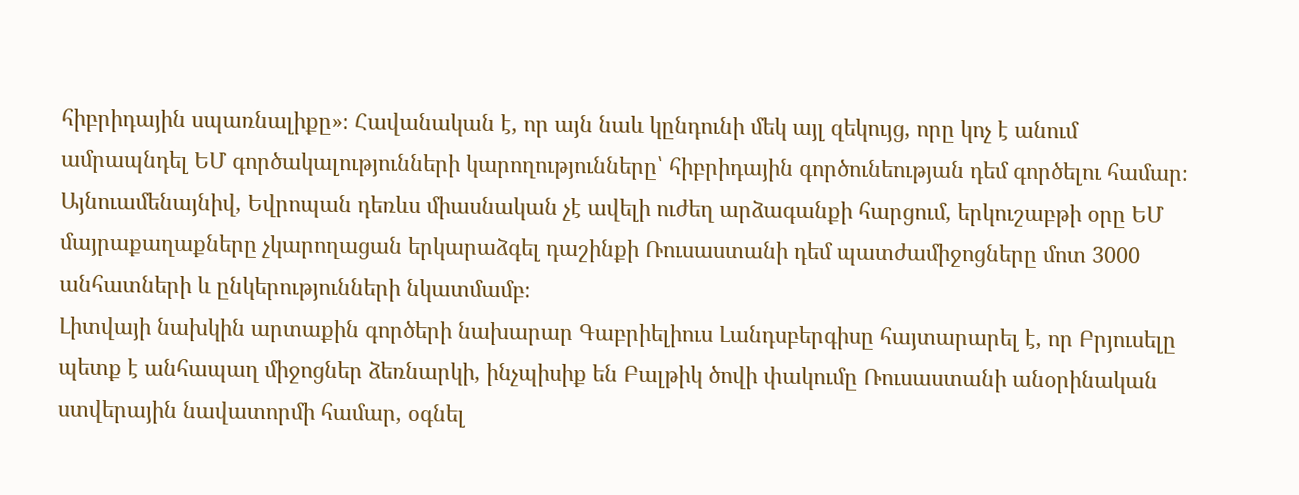հիբրիդային սպառնալիքը»։ Հավանական է, որ այն նաև կընդունի մեկ այլ զեկույց, որը կոչ է անում ամրապնդել ԵՄ գործակալությունների կարողությունները՝ հիբրիդային գործունեության դեմ գործելու համար։
Այնուամենայնիվ, Եվրոպան դեռևս միասնական չէ ավելի ուժեղ արձագանքի հարցում, երկուշաբթի օրը ԵՄ մայրաքաղաքները չկարողացան երկարաձգել դաշինքի Ռուսաստանի դեմ պատժամիջոցները մոտ 3000 անհատների և ընկերությունների նկատմամբ։
Լիտվայի նախկին արտաքին գործերի նախարար Գաբրիելիուս Լանդսբերգիսը հայտարարել է, որ Բրյուսելը պետք է անհապաղ միջոցներ ձեռնարկի, ինչպիսիք են Բալթիկ ծովի փակումը Ռուսաստանի անօրինական ստվերային նավատորմի համար, օգնել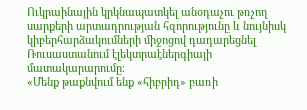Ուկրաինային կրկնապատկել անօդաչու թռչող սարքերի արտադրության հզորությունը և նույնիսկ կիբերհարձակումների միջոցով դադարեցնել Ռուսաստանում էլեկտրաէներգիայի մատակարարումը։
«Մենք թաքնվում ենք «հիբրիդ» բառի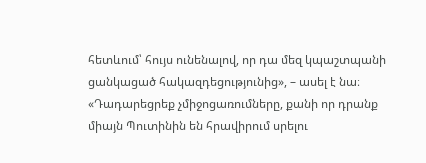հետևում՝ հույս ունենալով, որ դա մեզ կպաշտպանի ցանկացած հակազդեցությունից», – ասել է նա։ «Դադարեցրեք չմիջոցառումները, քանի որ դրանք միայն Պուտինին են հրավիրում սրելու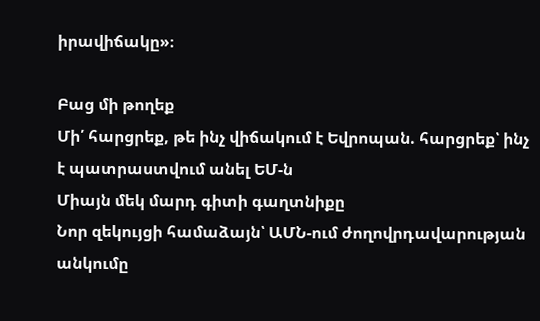իրավիճակը»։

Բաց մի թողեք
Մի՛ հարցրեք, թե ինչ վիճակում է Եվրոպան. հարցրեք՝ ինչ է պատրաստվում անել ԵՄ-ն
Միայն մեկ մարդ գիտի գաղտնիքը
Նոր զեկույցի համաձայն՝ ԱՄՆ-ում ժողովրդավարության անկումը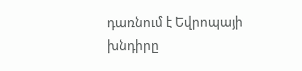դառնում է Եվրոպայի խնդիրը